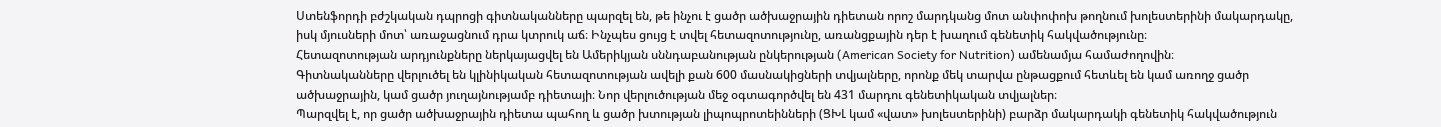Ստենֆորդի բժշկական դպրոցի գիտնականները պարզել են, թե ինչու է ցածր ածխաջրային դիետան որոշ մարդկանց մոտ անփոփոխ թողնում խոլեստերինի մակարդակը, իսկ մյուսների մոտ՝ առաջացնում դրա կտրուկ աճ։ Ինչպես ցույց է տվել հետազոտությունը, առանցքային դեր է խաղում գենետիկ հակվածությունը։
Հետազոտության արդյունքները ներկայացվել են Ամերիկյան սննդաբանության ընկերության (American Society for Nutrition) ամենամյա համաժողովին։
Գիտնականները վերլուծել են կլինիկական հետազոտության ավելի քան 600 մասնակիցների տվյալները, որոնք մեկ տարվա ընթացքում հետևել են կամ առողջ ցածր ածխաջրային, կամ ցածր յուղայնությամբ դիետայի։ Նոր վերլուծության մեջ օգտագործվել են 431 մարդու գենետիկական տվյալներ։
Պարզվել է, որ ցածր ածխաջրային դիետա պահող և ցածր խտության լիպոպրոտեինների (ՑԽԼ կամ «վատ» խոլեստերինի) բարձր մակարդակի գենետիկ հակվածություն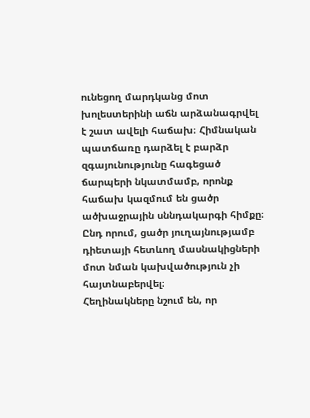ունեցող մարդկանց մոտ խոլեստերինի աճն արձանագրվել է շատ ավելի հաճախ։ Հիմնական պատճառը դարձել է բարձր զգայունությունը հագեցած ճարպերի նկատմամբ, որոնք հաճախ կազմում են ցածր ածխաջրային սննդակարգի հիմքը։
Ընդ որում, ցածր յուղայնությամբ դիետայի հետևող մասնակիցների մոտ նման կախվածություն չի հայտնաբերվել։
Հեղինակները նշում են, որ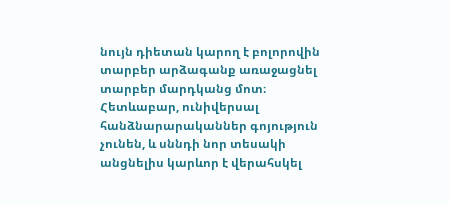նույն դիետան կարող է բոլորովին տարբեր արձագանք առաջացնել տարբեր մարդկանց մոտ։ Հետևաբար, ունիվերսալ հանձնարարականներ գոյություն չունեն, և սննդի նոր տեսակի անցնելիս կարևոր է վերահսկել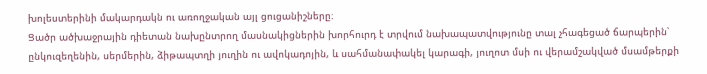խոլեստերինի մակարդակն ու առողջական այլ ցուցանիշները։
Ցածր ածխաջրային դիետան նախընտրող մասնակիցներին խորհուրդ է տրվում նախապատվությունը տալ չհագեցած ճարպերին՝ ընկուզեղենին, սերմերին, ձիթապտղի յուղին ու ավոկադոյին, և սահմանափակել կարագի, յուղոտ մսի ու վերամշակված մսամթերքի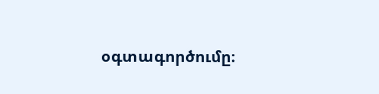օգտագործումը։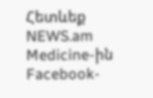Հետևեք NEWS.am Medicine-ին Facebook-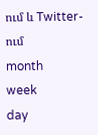ում և Twitter-ում
month
week
day